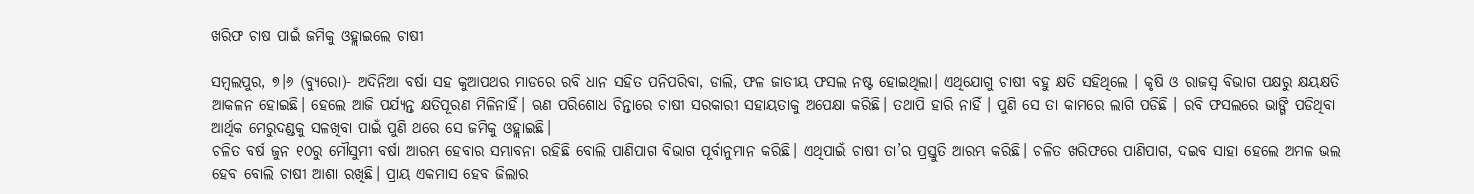ଖରିଫ ଚାଷ ପାଇଁ ଜମିକୁ ଓହ୍ଲାଇଲେ ଚାଷୀ

ସମ୍ବଲପୁର, ୭।୬ (ବ୍ୟୁରୋ)- ଅଦିନିଆ ବର୍ଷା ସହ କୁଆପଥର ମାଡରେ ରବି ଧାନ ସହିତ ପନିପରିବା, ଡାଲି, ଫଳ ଜାତୀୟ ଫସଲ ନଷ୍ଟ ହୋଇଥିଲା। ଏଥିଯୋଗୁ ଚାଷୀ ବହୁ କ୍ଷତି ସହିଥିଲେ । କୃଷି ଓ ରାଜସ୍ବ ବିଭାଗ ପକ୍ଷରୁ କ୍ଷୟକ୍ଷତି ଆକଳନ ହୋଇଛି। ହେଲେ ଆଜି ପର୍ଯ୍ୟନ୍ତ କ୍ଷତିପୂରଣ ମିଳିନାହିଁ। ଋଣ ପରିଶୋଧ ଚିନ୍ତାରେ ଚାଷୀ ସରକାରୀ ସହାୟତାକୁ ଅପେକ୍ଷା କରିଛି। ତଥାପି ହାରି ନାହିଁ । ପୁଣି ସେ ତା କାମରେ ଲାଗି ପଡିଛି । ରବି ଫସଲରେ ଭାଙ୍ଗି ପଡିଥିବା ଆର୍ଥିକ ମେରୁଦଣ୍ଡକୁ ସଳଖିବା ପାଇଁ ପୁଣି ଥରେ ସେ ଜମିକୁ ଓହ୍ଲାଇଛି।
ଚଳିତ ବର୍ଷ ଜୁନ ୧୦ରୁ ମୌସୁମୀ ବର୍ଷା ଆରମ୍ଭ ହେବାର ସମ୍ଭାବନା ରହିଛି ବୋଲି ପାଣିପାଗ ବିଭାଗ ପୂର୍ବାନୁମାନ କରିଛି। ଏଥିପାଇଁ ଚାଷୀ ତା’ର ପ୍ରସ୍ତୁତି ଆରମ୍ଭ କରିଛି। ଚଳିତ ଖରିଫରେ ପାଣିପାଗ, ଦଇବ ସାହା ହେଲେ ଅମଳ ଭଲ ହେବ ବୋଲି ଚାଷୀ ଆଶା ରଖିଛି। ପ୍ରାୟ ଏକମାସ ହେବ ଜିଲାର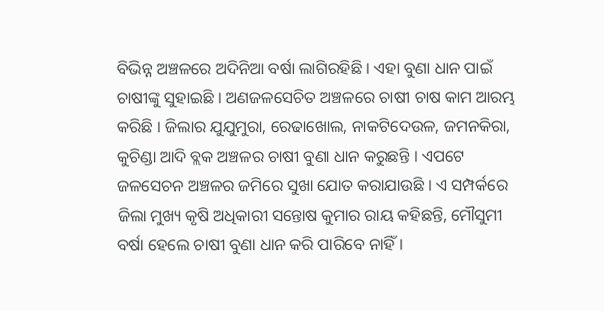ବିଭିନ୍ନ ଅଞ୍ଚଳରେ ଅଦିନିଆ ବର୍ଷା ଲାଗିରହିଛି । ଏହା ବୁଣା ଧାନ ପାଇଁ ଚାଷୀଙ୍କୁ ସୁହାଇଛି । ଅଣଜଳସେଚିତ ଅଞ୍ଚଳରେ ଚାଷୀ ଚାଷ କାମ ଆରମ୍ଭ କରିଛି । ଜିଲାର ଯୁଯୁମୁରା, ରେଢାଖୋଲ, ନାକଟିଦେଉଳ, ଜମନକିରା, କୁଚିଣ୍ଡା ଆଦି ବ୍ଲକ ଅଞ୍ଚଳର ଚାଷୀ ବୁଣା ଧାନ କରୁଛନ୍ତି । ଏପଟେ ଜଳସେଚନ ଅଞ୍ଚଳର ଜମିରେ ସୁଖା ଯୋତ କରାଯାଉଛି । ଏ ସମ୍ପର୍କରେ ଜିଲା ମୁଖ୍ୟ କୃଷି ଅଧିକାରୀ ସନ୍ତୋଷ କୁମାର ରାୟ କହିଛନ୍ତି, ମୌସୁମୀ ବର୍ଷା ହେଲେ ଚାଷୀ ବୁଣା ଧାନ କରି ପାରିବେ ନାହିଁ ।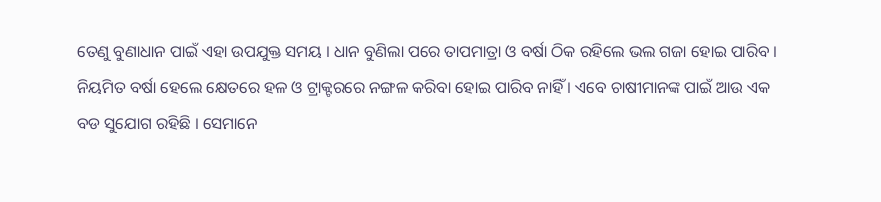ତେଣୁ ବୁଣାଧାନ ପାଇଁ ଏହା ଉପଯୁକ୍ତ ସମୟ । ଧାନ ବୁଣିଲା ପରେ ତାପମାତ୍ରା ଓ ବର୍ଷା ଠିକ ରହିଲେ ଭଲ ଗଜା ହୋଇ ପାରିବ । ନିୟମିତ ବର୍ଷା ହେଲେ କ୍ଷେତରେ ହଳ ଓ ଟ୍ରାକ୍ଟରରେ ନଙ୍ଗଳ କରିବା ହୋଇ ପାରିବ ନାହିଁ । ଏବେ ଚାଷୀମାନଙ୍କ ପାଇଁ ଆଉ ଏକ ବଡ ସୁଯୋଗ ରହିଛି । ସେମାନେ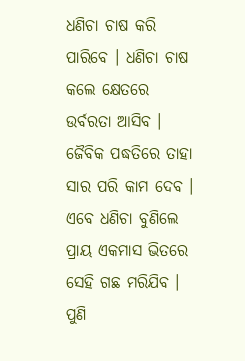ଧଣିଚା ଚାଷ କରି ପାରିବେ । ଧଣିଚା ଚାଷ କଲେ କ୍ଷେତରେ ଉର୍ବରତା ଆସିବ । ଜୈବିକ ପଦ୍ଧତିରେ ତାହା ସାର ପରି କାମ ଦେବ । ଏବେ ଧଣିଚା ବୁଣିଲେ ପ୍ରାୟ ଏକମାସ ଭିତରେ ସେହି ଗଛ ମରିଯିବ । ପୁଣି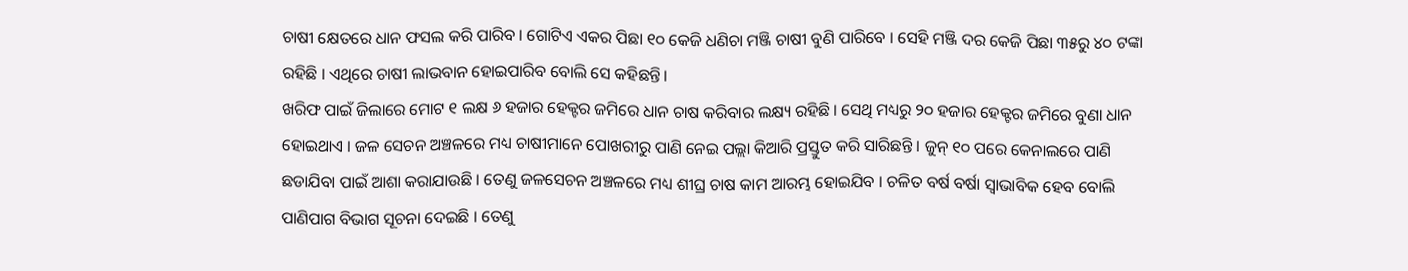ଚାଷୀ କ୍ଷେତରେ ଧାନ ଫସଲ କରି ପାରିବ । ଗୋଟିଏ ଏକର ପିଛା ୧୦ କେଜି ଧଣିଚା ମଞ୍ଜି ଚାଷୀ ବୁଣି ପାରିବେ । ସେହି ମଞ୍ଜି ଦର କେଜି ପିଛା ୩୫ରୁ ୪୦ ଟଙ୍କା ରହିଛି । ଏଥିରେ ଚାଷୀ ଲାଭବାନ ହୋଇପାରିବ ବୋଲି ସେ କହିଛନ୍ତି।
ଖରିଫ ପାଇଁ ଜିଲାରେ ମୋଟ ୧ ଲକ୍ଷ ୬ ହଜାର ହେକ୍ଟର ଜମିରେ ଧାନ ଚାଷ କରିବାର ଲକ୍ଷ୍ୟ ରହିଛି । ସେଥି ମଧ୍ୟରୁ ୨୦ ହଜାର ହେକ୍ଟର ଜମିରେ ବୁଣା ଧାନ ହୋଇଥାଏ । ଜଳ ସେଚନ ଅଞ୍ଚଳରେ ମଧ୍ୟ ଚାଷୀମାନେ ପୋଖରୀରୁ ପାଣି ନେଇ ପଲ୍ଲା କିଆରି ପ୍ରସ୍ତୁତ କରି ସାରିଛନ୍ତି । ଜୁନ୍‌ ୧୦ ପରେ କେନାଲରେ ପାଣି ଛଡାଯିବା ପାଇଁ ଆଶା କରାଯାଉଛି । ତେଣୁ ଜଳସେଚନ ଅଞ୍ଚଳରେ ମଧ୍ୟ ଶୀଘ୍ର ଚାଷ କାମ ଆରମ୍ଭ ହୋଇଯିବ । ଚଳିତ ବର୍ଷ ବର୍ଷା ସ୍ବାଭାବିକ ହେବ ବୋଲି ପାଣିପାଗ ବିଭାଗ ସୂଚନା ଦେଇଛି । ତେଣୁ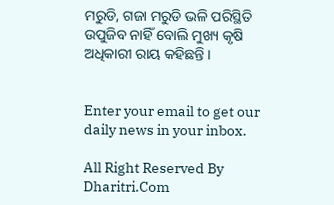ମରୁଡି, ଗଜା ମରୁଡି ଭଳି ପରିସ୍ଥିତି ଉପୁଜିବ ନାହିଁ ବୋଲି ମୁଖ୍ୟ କୃଷି ଅଧିକାରୀ ରାୟ କହିଛନ୍ତି ।


Enter your email to get our daily news in your inbox.

All Right Reserved By Dharitri.Com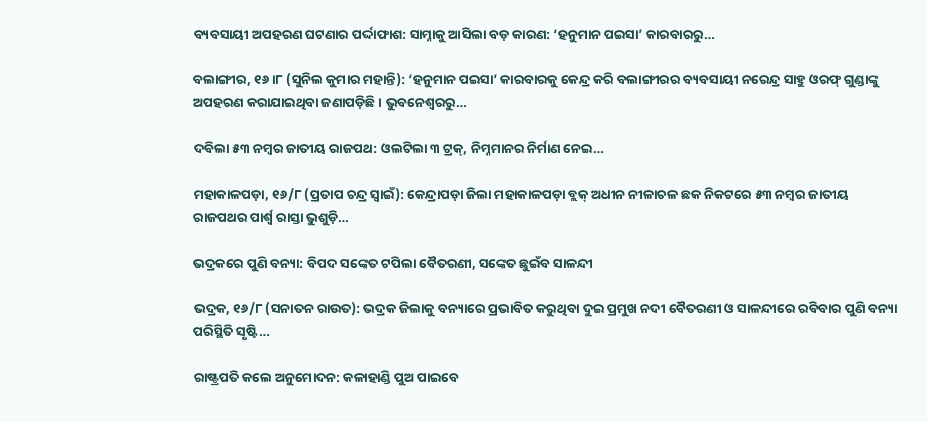ବ୍ୟବସାୟୀ ଅପହରଣ ଘଟଣାର ପର୍ଦ୍ଦାଫାଶ: ସାମ୍ନାକୁ ଆସିଲା ବଡ଼ କାରଣ: ‘ହନୁମାନ ପଇସା’ କାରବାରରୁ…

ବଲାଙ୍ଗୀର, ୧୬।୮ (ସୁନିଲ କୁମାର ମହାନ୍ତି): ‘ହନୁମାନ ପଇସା’ କାରବାରକୁ କେନ୍ଦ୍ର କରି ବଲାଙ୍ଗୀରର ବ୍ୟବସାୟୀ ନରେନ୍ଦ୍ର ସାହୁ ଓରଫ୍‌ ଗୁଣ୍ଡାଙ୍କୁ ଅପହରଣ କରାଯାଇଥିବା ଜଣାପଡ଼ିଛି। ଭୁବନେଶ୍ୱରରୁ…

ଦବିଲା ୫୩ ନମ୍ବର ଜାତୀୟ ରାଜପଥ: ଓଲଟିଲା ୩ ଟ୍ରକ୍‌, ନିମ୍ନମାନର ନିର୍ମାଣ ନେଇ…

ମହାକାଳପଡ଼ା, ୧୬/୮ (ପ୍ରତାପ ଚନ୍ଦ୍ର ସ୍ୱାଇଁ): କେନ୍ଦ୍ରାପଡ଼ା ଜିଲା ମହାକାଳପଡ଼ା ବ୍ଲକ୍‌ ଅଧୀନ ନୀଳାଚଳ ଛକ ନିକଟରେ ୫୩ ନମ୍ବର ଜାତୀୟ ରାଜପଥର ପାର୍ଶ୍ୱ ରାସ୍ତା ଭୁଶୁଡ଼ି…

ଭଦ୍ରକରେ ପୁଣି ବନ୍ୟା: ବିପଦ ସଙ୍କେତ ଟପିଲା ବୈତରଣୀ, ସଙ୍କେତ ଛୁଇଁବ ସାଳନ୍ଦୀ

ଭଦ୍ରକ, ୧୬/୮ (ସନାତନ ରାଉତ): ଭଦ୍ରକ ଜିଲାକୁ ବନ୍ୟାରେ ପ୍ରଭାବିତ କରୁଥିବା ଦୁଇ ପ୍ରମୁଖ ନଦୀ ବୈତରଣୀ ଓ ସାଳନ୍ଦୀରେ ରବିବାର ପୁଣି ବନ୍ୟା ପରିସ୍ଥିତି ସୃଷ୍ଟି…

ରାଷ୍ଟ୍ରପତି କଲେ ଅନୁମୋଦନ: କଳାହାଣ୍ଡି ପୁଅ ପାଇବେ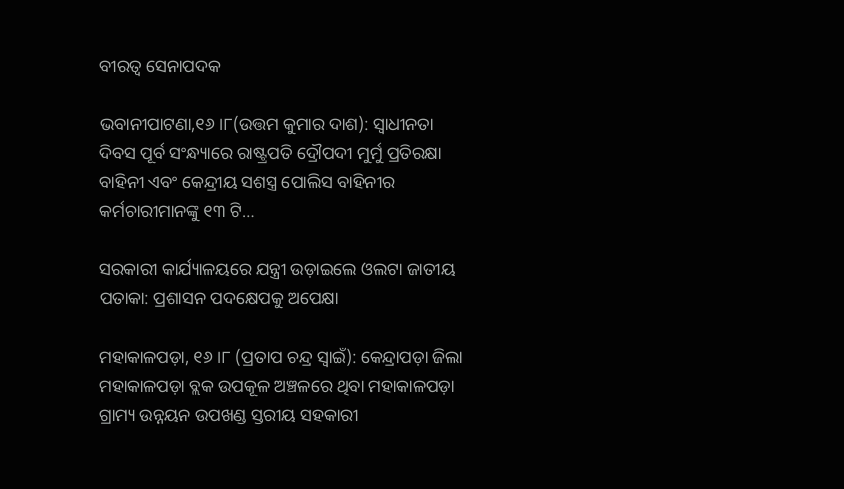ବୀରତ୍ବ ସେନାପଦକ

ଭବାନୀପାଟଣା,୧୬।୮(ଉତ୍ତମ କୁମାର ଦାଶ): ସ୍ୱାଧୀନତା ଦିବସ ପୂର୍ବ ସଂନ୍ଧ୍ୟାରେ ରାଷ୍ଟ୍ରପତି ଦ୍ରୌପଦୀ ମୁର୍ମୁ ପ୍ରତିରକ୍ଷା ବାହିନୀ ଏବଂ କେନ୍ଦ୍ରୀୟ ସଶସ୍ତ୍ର ପୋଲିସ ବାହିନୀର କର୍ମଚାରୀମାନଙ୍କୁ ୧୩ ଟି…

ସରକାରୀ କାର୍ଯ୍ୟାଳୟରେ ଯନ୍ତ୍ରୀ ଉଡ଼ାଇଲେ ଓଲଟା ଜାତୀୟ ପତାକା: ପ୍ରଶାସନ ପଦକ୍ଷେପକୁ ଅପେକ୍ଷା

ମହାକାଳପଡ଼ା, ୧୬।୮ (ପ୍ରତାପ ଚନ୍ଦ୍ର ସ୍ୱାଇଁ): କେନ୍ଦ୍ରାପଡ଼ା ଜିଲା ମହାକାଳପଡ଼ା ବ୍ଲକ ଉପକୂଳ ଅଞ୍ଚଳରେ ଥିବା ମହାକାଳପଡ଼ା ଗ୍ରାମ୍ୟ ଉନ୍ନୟନ ଉପଖଣ୍ଡ ସ୍ତରୀୟ ସହକାରୀ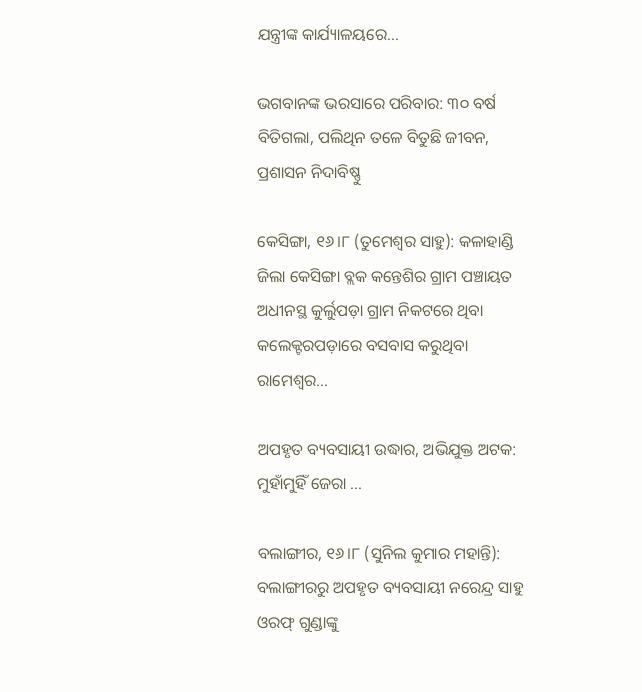ଯନ୍ତ୍ରୀଙ୍କ କାର୍ଯ୍ୟାଳୟରେ…

ଭଗବାନଙ୍କ ଭରସାରେ ପରିବାର: ୩୦ ବର୍ଷ ବିତିଗଲା, ପଲିଥିନ ତଳେ ବିତୁଛି ଜୀବନ, ପ୍ରଶାସନ ନିଦାବିଷ୍ଣୁ

କେସିଙ୍ଗା, ୧୬।୮ (ତୁମେଶ୍ୱର ସାହୁ): କଳାହାଣ୍ଡି ଜିଲା କେସିଙ୍ଗା ବ୍ଲକ କନ୍ତେଶିର ଗ୍ରାମ ପଞ୍ଚାୟତ ଅଧୀନସ୍ଥ କୁର୍ଲୁପଡ଼ା ଗ୍ରାମ ନିକଟରେ ଥିବା କଲେକ୍ଟରପଡ଼ାରେ ବସବାସ କରୁଥିବା ରାମେଶ୍ୱର…

ଅପହୃତ ବ୍ୟବସାୟୀ ଉଦ୍ଧାର, ଅଭିଯୁକ୍ତ ଅଟକ: ମୁହାଁମୁହିଁ ଜେରା …

ବଲାଙ୍ଗୀର, ୧୬।୮ (ସୁନିଲ କୁମାର ମହାନ୍ତି): ବଲାଙ୍ଗୀରରୁ ଅପହୃତ ବ୍ୟବସାୟୀ ନରେନ୍ଦ୍ର ସାହୁ ଓରଫ୍‌ ଗୁଣ୍ଡାଙ୍କୁ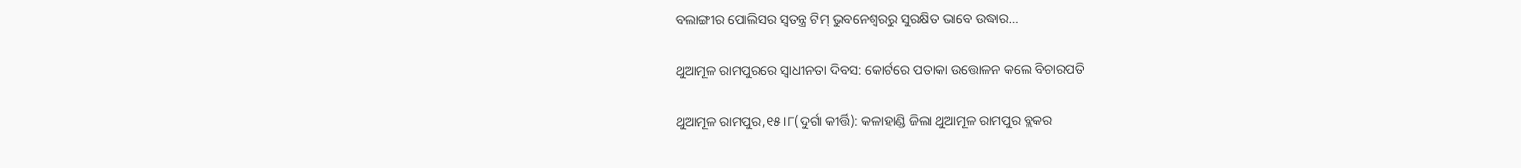ବଲାଙ୍ଗୀର ପୋଲିସର ସ୍ୱତନ୍ତ୍ର ଟିମ୍‌ ଭୁବନେଶ୍ୱରରୁ ସୁରକ୍ଷିତ ଭାବେ ଉଦ୍ଧାର…

ଥୁଆମୂଳ ରାମପୁରରେ ସ୍ବାଧୀନତା ଦିବସ: କୋର୍ଟରେ ପତାକା ଉତ୍ତୋଳନ କଲେ ବିଚାରପତି

ଥୁଆମୂଳ ରାମପୁର,୧୫।୮(ଦୁର୍ଗା କୀର୍ତ୍ତି): କଳାହାଣ୍ଡି ଜିଲା ଥୁଆମୂଳ ରାମପୁର ବ୍ଲକର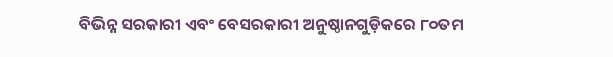ବିଭିନ୍ନ ସରକାରୀ ଏବଂ ବେସରକାରୀ ଅନୁଷ୍ଠାନଗୁଡ଼ିକରେ ୮୦ତମ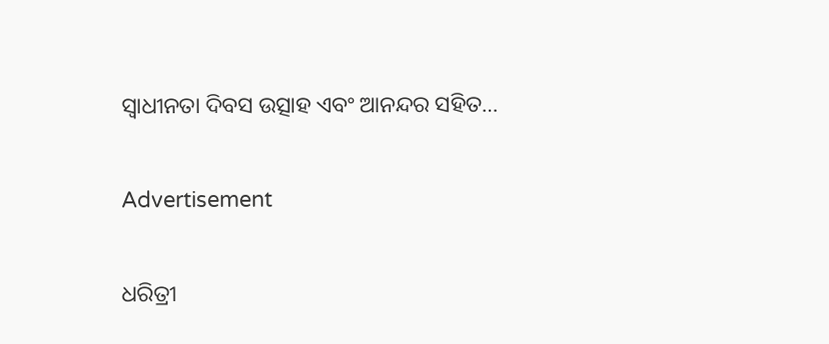ସ୍ବାଧୀନତା ଦିବସ ଉତ୍ସାହ ଏବଂ ଆନନ୍ଦର ସହିତ…

Advertisement

ଧରିତ୍ରୀ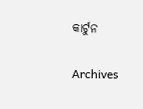କାର୍ଟୁନ

Archives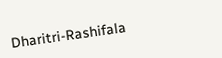Dharitri-Rashifala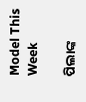Model This Week

ପିଲାଙ୍କ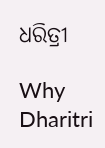ଧରିତ୍ରୀ

Why Dharitri